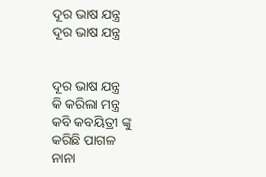ଦୂର ଭାଷ ଯନ୍ତ୍ର
ଦୂର ଭାଷ ଯନ୍ତ୍ର


ଦୂର ଭାଷ ଯନ୍ତ୍ର
କି କରିଲା ମନ୍ତ୍ର
କବି କବୟିତ୍ରୀ ଙ୍କୁ
କରିଛି ପାଗଳ
ନାନା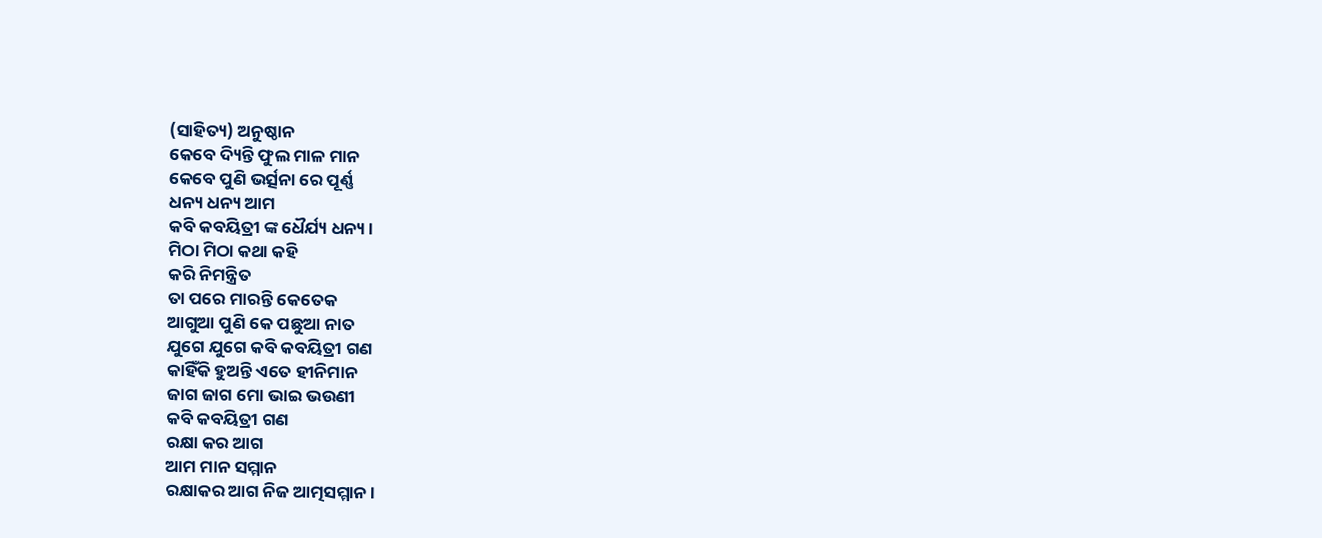(ସାହିତ୍ୟ) ଅନୁଷ୍ଠାନ
କେବେ ଦ୍ୟିନ୍ତି ଫୁଲ ମାଳ ମାନ
କେବେ ପୁଣି ଭର୍ତ୍ସନା ରେ ପୂର୍ଣ୍ଣ
ଧନ୍ୟ ଧନ୍ୟ ଆମ
କବି କବୟିତ୍ରୀ ଙ୍କ ଧୈର୍ଯ୍ୟ ଧନ୍ୟ ।
ମିଠା ମିଠା କଥା କହି
କରି ନିମନ୍ତ୍ରିତ
ତା ପରେ ମାରନ୍ତି କେତେକ
ଆଗୁଆ ପୁଣି କେ ପଛୁଆ ନାତ
ଯୁଗେ ଯୁଗେ କବି କବୟିତ୍ରୀ ଗଣ
କାହିଁକି ହୁଅନ୍ତି ଏତେ ହୀନିମାନ
ଜାଗ ଜାଗ ମୋ ଭାଇ ଭଉଣୀ
କବି କବୟିତ୍ରୀ ଗଣ
ରକ୍ଷା କର ଆଗ
ଆମ ମାନ ସମ୍ମାନ
ରକ୍ଷାକର ଆଗ ନିଜ ଆତ୍ମସମ୍ମାନ ।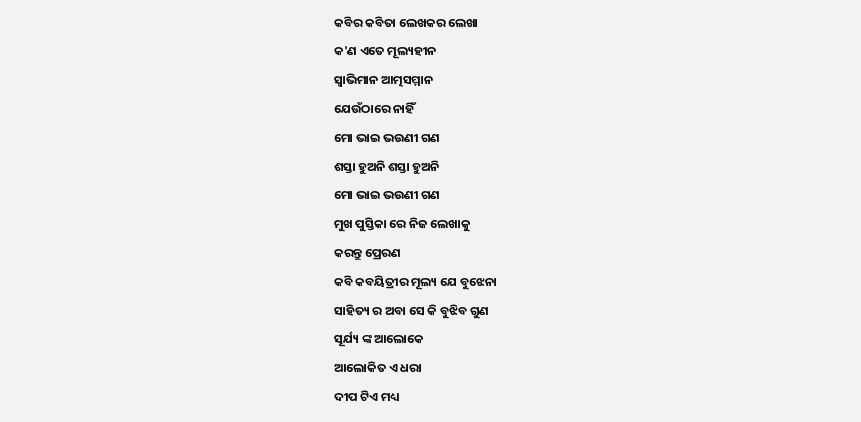କବିର କବିତା ଲେଖକର ଲେଖା
କ'ଣ ଏତେ ମୂଲ୍ୟହୀନ
ସ୍ଵାଭିମାନ ଆତ୍ମସମ୍ମାନ
ଯେଉଁଠାରେ ନାହିଁ
ମୋ ଭାଇ ଭଉଣୀ ଗଣ
ଶସ୍ତା ହୁଅନି ଶସ୍ତା ହୁଅନି
ମୋ ଭାଇ ଭଉଣୀ ଗଣ
ମୁଖ ପୁସ୍ତିକା ରେ ନିଜ ଲେଖାକୁ
କରନ୍ତୁ ପ୍ରେରଣ
କବି କବୟିତ୍ରୀର ମୂଲ୍ୟ ଯେ ବୁଝେନା
ସାହିତ୍ୟ ର ଅବା ସେ କି ବୁଝିବ ଗୁଣ
ସୂର୍ଯ୍ୟ ଙ୍କ ଆଲୋକେ
ଆଲୋକିତ ଏ ଧରା
ଦୀପ ଟିଏ ମଧ୍ୟ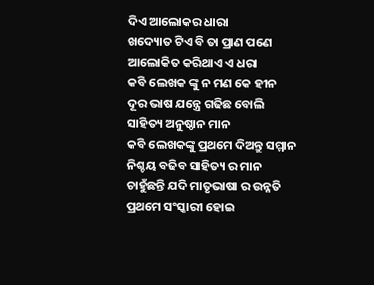ଦିଏ ଆଲୋକର ଧାରା
ଖଦ୍ୟୋତ ଟିଏ ବି ତା ପ୍ରାଣ ପଣେ
ଆଲୋକିତ କରିଥାଏ ଏ ଧରା
କବି ଲେଖକ ଙ୍କୁ ନ ମଣ କେ ହୀନ
ଦୂର ଭାଷ ଯନ୍ତ୍ରେ ଗଢିଛ ବୋଲି
ସାହିତ୍ୟ ଅନୁଷ୍ଠାନ ମାନ
କବି ଲେଖକଙ୍କୁ ପ୍ରଥମେ ଦିଅନ୍ତୁ ସମ୍ମାନ
ନିଶ୍ଚୟ ବଢିବ ସାହିତ୍ୟ ର ମାନ
ଚାହୁଁଛନ୍ତି ଯଦି ମାତୃଭାଷା ର ଉନ୍ନତି
ପ୍ରଥମେ ସଂସ୍କାରୀ ହୋଇ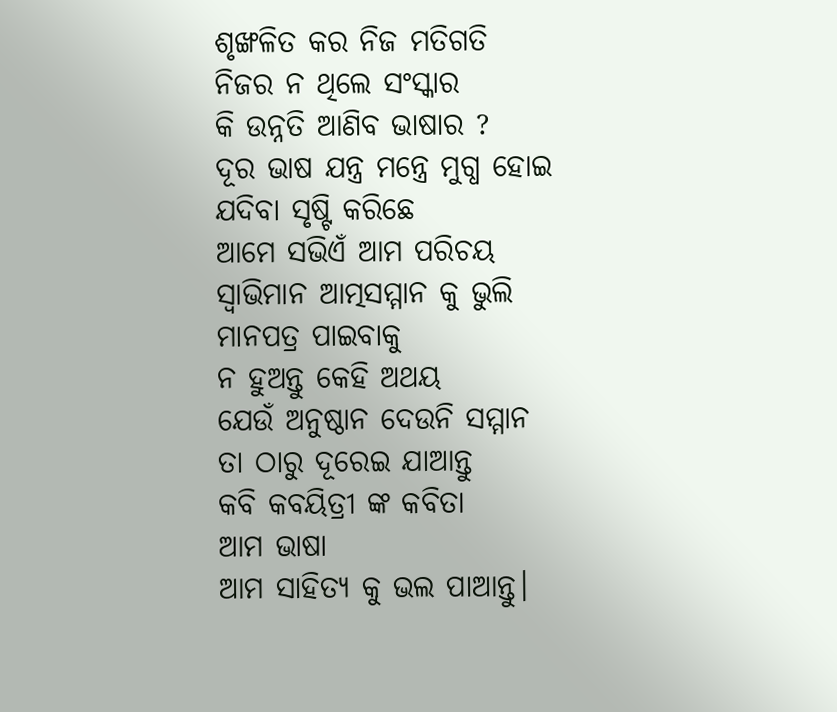ଶୃଙ୍ଖଳିତ କର ନିଜ ମତିଗତି
ନିଜର ନ ଥିଲେ ସଂସ୍କାର
କି ଉନ୍ନତି ଆଣିବ ଭାଷାର ?
ଦୂର ଭାଷ ଯନ୍ତ୍ର ମନ୍ତ୍ରେ ମୁଗ୍ଧ ହୋଇ
ଯଦିବା ସୃଷ୍ଟି କରିଛେ
ଆମେ ସଭିଏଁ ଆମ ପରିଚୟ
ସ୍ଵାଭିମାନ ଆତ୍ମସମ୍ମାନ କୁ ଭୁଲି
ମାନପତ୍ର ପାଇବାକୁ
ନ ହୁଅନ୍ତୁ କେହି ଅଥୟ
ଯେଉଁ ଅନୁଷ୍ଠାନ ଦେଉନି ସମ୍ମାନ
ତା ଠାରୁ ଦୂରେଇ ଯାଆନ୍ତୁ
କବି କବୟିତ୍ରୀ ଙ୍କ କବିତା
ଆମ ଭାଷା
ଆମ ସାହିତ୍ୟ କୁ ଭଲ ପାଆନ୍ତୁ।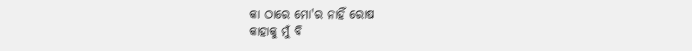କା ଠାରେ ମୋ'ର ନାହିଁ ରୋଷ
କାହାକୁ ମୁଁ ବି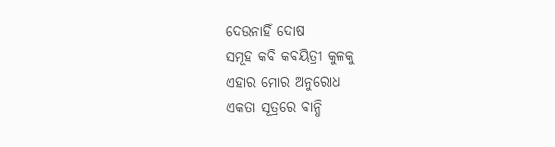ଦେଉନାହିଁ ଦୋଷ
ସମୂହ କବି କବୟିତ୍ରୀ କୁଳକୁ
ଏହାର ମୋର ଅନୁରୋଧ
ଏକତା ସୂତ୍ରରେ ବାନ୍ଧି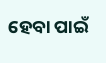ହେବା ପାଇଁ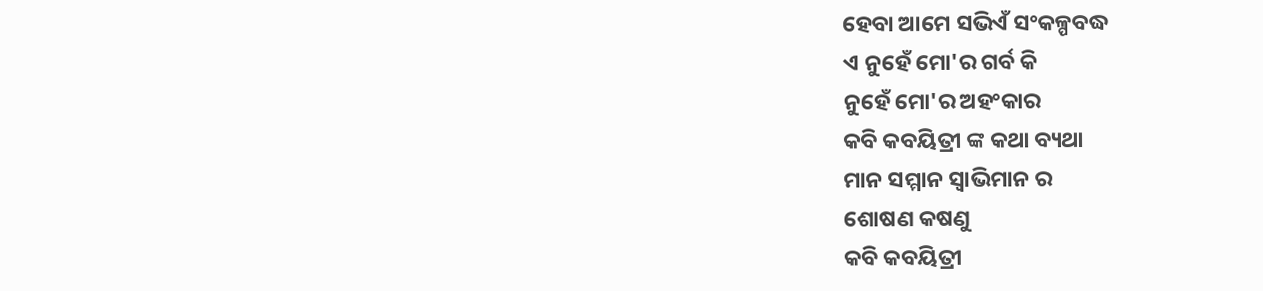ହେବା ଆମେ ସଭିଏଁ ସଂକଳ୍ପବଦ୍ଧ
ଏ ନୁହେଁ ମୋ'ର ଗର୍ବ କି
ନୁହେଁ ମୋ'ର ଅହଂକାର
କବି କବୟିତ୍ରୀ ଙ୍କ କଥା ବ୍ୟଥା
ମାନ ସମ୍ମାନ ସ୍ଵାଭିମାନ ର
ଶୋଷଣ କଷଣୁ
କବି କବୟିତ୍ରୀ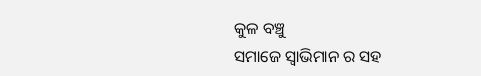କୁଳ ବଞ୍ଚୁ
ସମାଜେ ସ୍ଵାଭିମାନ ର ସହ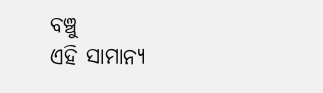ବଞ୍ଚୁ
ଏହି ସାମାନ୍ୟ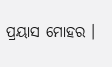ପ୍ରୟାସ ମୋହର ।